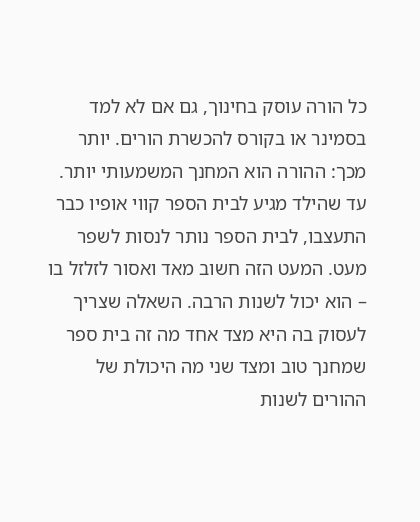כל הורה עוסק בחינוך, גם אם לא למד בסמינר או בקורס להכשרת הורים. יותר מכך: ההורה הוא המחנך המשמעותי יותר. עד שהילד מגיע לבית הספר קווי אופיו כבר התעצבו, לבית הספר נותר לנסות לשפר מעט. המעט הזה חשוב מאד ואסור לזלזל בו – הוא יכול לשנות הרבה. השאלה שצריך לעסוק בה היא מצד אחד מה זה בית ספר שמחנך טוב ומצד שני מה היכולת של ההורים לשנות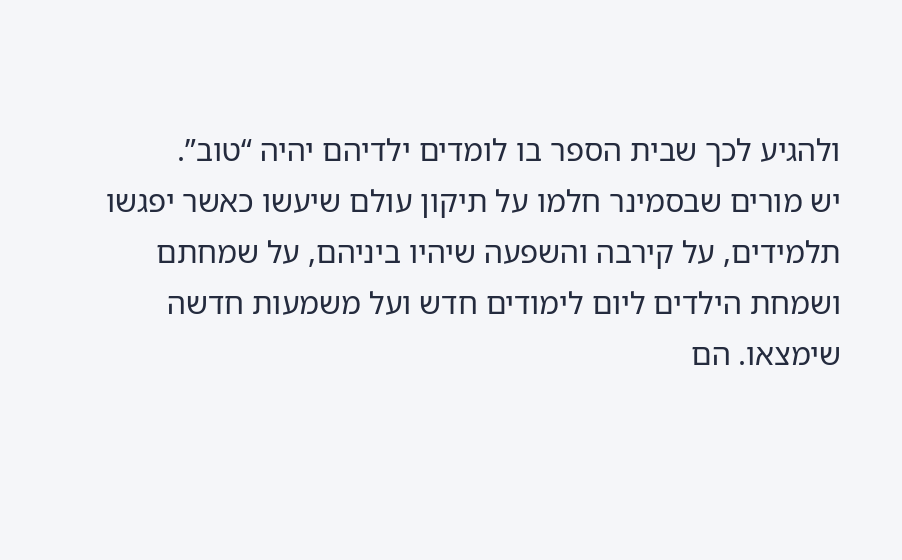ולהגיע לכך שבית הספר בו לומדים ילדיהם יהיה “טוב”.
יש מורים שבסמינר חלמו על תיקון עולם שיעשו כאשר יפגשו תלמידים, על קירבה והשפעה שיהיו ביניהם, על שמחתם ושמחת הילדים ליום לימודים חדש ועל משמעות חדשה שימצאו. הם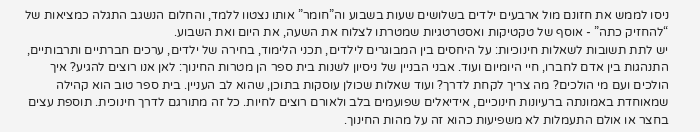ניסו לממש את חזונם מול ארבעים ילדים בשלושים שעות בשבוע וה”חומר” אותו נצטוו ללמד, והחלום הנשגב התגלה כמציאות של “להחזיק כתה” - אוסף של טקטיקות ואסטרטגיות שמטרתו לצלוח את השעה, את היום ואת השבוע.
יש לתת תשובות לשאלות חינוכיות: על היחסים בין המבוגרים לילדים, תכני הלימוד, בחירה של ילדים, ערכים חברתיים ותרבותיים, התנהגות בין אדם לחברו, חיי היומיום ועוד. אבני הבניין של ניסיון לשנות בית ספר הן מטרות החינוך: לאן אנו רוצים להגיע? איך הולכים ועם מי הולכים? מה צריך לקחת לדרך? ועוד שאלות שכולן עוסקות בתוכן, שהוא לב העניין. בית ספר טוב הוא קהילה שמאוחדת באמונתה ברעיונות חינוכיים, אידיאלים שפועמים בלב ולאורם רוצים לחיות. כל זה מתורגם לדרך חינוכית. תוספת עצים בחצר או אולם התעמלות לא משפיעות כהוא זה על מהות החינוך.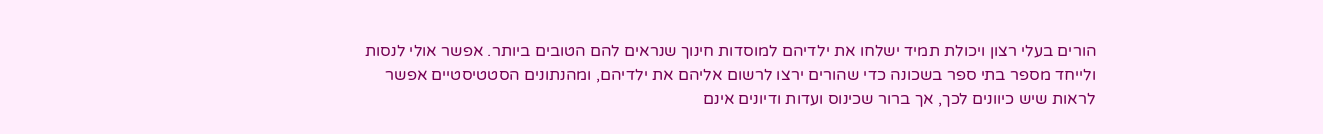הורים בעלי רצון ויכולת תמיד ישלחו את ילדיהם למוסדות חינוך שנראים להם הטובים ביותר. אפשר אולי לנסות ולייחד מספר בתי ספר בשכונה כדי שהורים ירצו לרשום אליהם את ילדיהם, ומהנתונים הסטטיסטיים אפשר לראות שיש כיוונים לכך, אך ברור שכינוס ועדות ודיונים אינם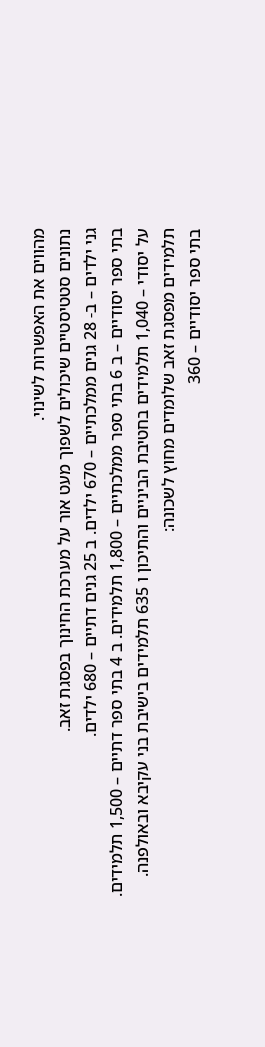מהווים את האפשרות לשינוי.
נתונים סטטיסטיים שיכולים לשפוך מעט אור על מערכת החינוך בפסגת זאב.
גני ילדים – ב- 28 גנים ממלכתיים – 670 ילדים. ב 25 גנים דתיים – 680 ילדים.
בתי ספר יסודיים – ב 6 בתי ספר ממלכתיים – 1,800 תלמידים. ב 4 בתי ספר דתיים – 1,500 תלמידים.
על יסודי – 1,040 תלמידים בחטיבת הביניים והתיכון ו 635 תלמידים בישיבת בני עקיבא ובאולפנה.
תלמידים מפסגת זאב שלומדים מחוץ לשכונה:
בתי ספר יסודיים – 360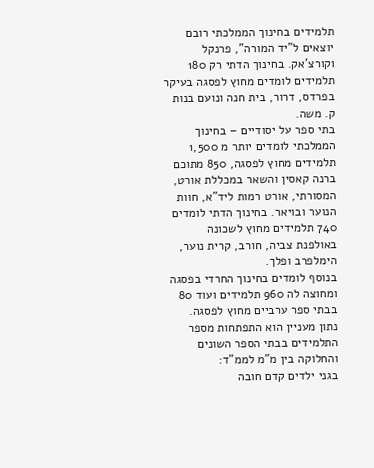תלמידים בחינוך הממלכתי רובם יוצאים ל”יד המורה”, פרנקל וקורצ’אק. בחינוך הדתי רק 180 תלמידים לומדים מחוץ לפסגה בעיקר בפרדס, דרור, בית חנה ונועם בנות ק. משה.
בתי ספר על יסודיים – בחינוך הממלכתי לומדים יותר מ 1,500 תלמידים מחוץ לפסגה, 850 מתוכם ברנה קאסין והשאר במכללת אורט, המסורתי, אורט רמות ליד”א, חוות הנוער ובויאר. בחינוך הדתי לומדים 740 תלמידים מחוץ לשכונה באולפנת צביה, חורב, קרית נוער, הימלפרב ופלך.
בנוסף לומדים בחינוך החרדי בפסגה ומחוצה לה 960 תלמידים ועוד 80 בבתי ספר ערביים מחוץ לפסגה.
נתון מעניין הוא התפתחות מספר התלמידים בבתי הספר השונים והחלוקה בין מ”מ לממ”ד:
בגני ילדים קדם חובה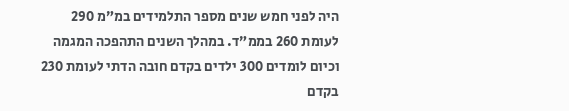היה לפני חמש שנים מספר התלמידים במ”מ 290 לעומת 260 בממ”ד. במהלך השנים התהפכה המגמה וכיום לומדים 300 ילדים בקדם חובה הדתי לעומת 230 בקדם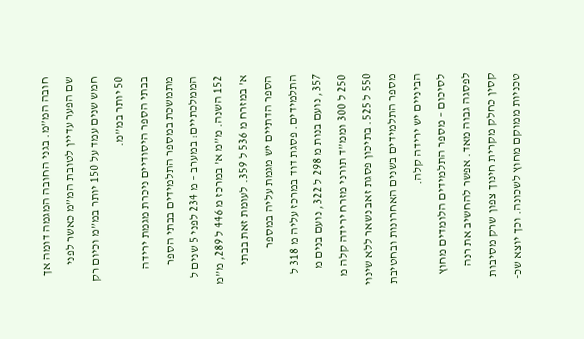חובה המ”מ. בגני החובה המגמה דומה אך שם הפער עדיין לטובת המ”מ כאשר לפני חמש שנים עמד על 150 יותר במ”מ וכיום רק 50 יותר במ”מ.
בבתי הספר היסודיים ניכרת מגמת ירידה מתמשכת במספר התלמידים בבתי הספר הממלכתיים: במערב – מ 234 לפני 5 שנים ל 152 השנה. מ”מ א’ במרכז מ 446 ל 289, מ”מ א’ במזרח מ 536 ל 359. לעומת זאת בבתי הספר הדתיים יש מגמת עליה במספר התלמידים. פסגת דוד במרכז עליה מ 318 ל 357, נועם בנות מ 298 ל 322, נועם בנים מ 250 ל 300 וממ”ד תורני מזרח ירידה קלה מ 550 ל 525. בתיכון פסגת זאב נשאר ללא שינוי מספר התלמידים בשנים האחרונות ובחטיבת הביניים יש ירידה קלה.
לסיכום – מספר התלמידים הלומדים מחוץ לפסגה גבוה מאד. אפשר להחשיב את רנה קסין כחלק מקרית חינוך צפון שרק מסיבות טכניות ממוקם מחוץ לשכונה. וכך יוצא שכ-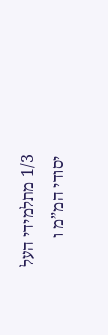1/3 מתלמידי העל יסודי המ”מ ו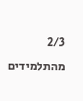2/3 מהתלמידים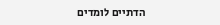הדתיים לומדים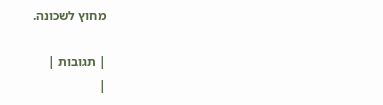מחוץ לשכונה.

| תגובות |
|